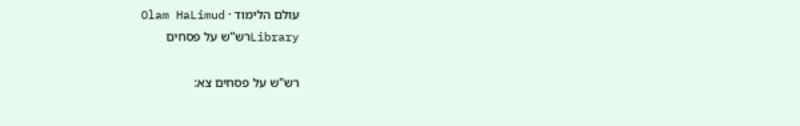עולם הלימוד · Olam HaLimud
Libraryרש"ש על פסחים

רש"ש על פסחים צא: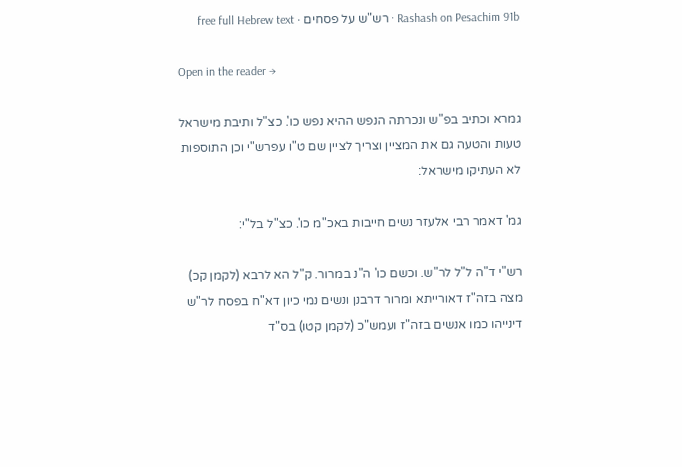Rashash on Pesachim 91b · רש"ש על פסחים · free full Hebrew text

Open in the reader →

גמרא וכתיב בפ"ש ונכרתה הנפש ההיא נפש כו'. כצ"ל ותיבת מישראל טעות והטעה גם את המציין וצריך לציין שם ט"ו עפרש"י וכן התוספות לא העתיקו מישראל:

גמ' דאמר רבי אלעזר נשים חייבות באכ"מ כו'. כצ"ל בל"י:

רש"י ד"ה ל"ל לר"ש. וכשם כו' ה"נ במרור. ק"ל הא לרבא (לקמן קכ) מצה בזה"ז דאורייתא ומרור דרבנן ונשים נמי כיון דא"ח בפסח לר"ש דינייהו כמו אנשים בזה"ז ועמש"כ (לקמן קטו) בס"ד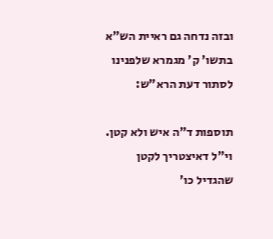ובזה נדחה גם ראיית הש"א בתשו' ק' מגמרא שלפנינו לסתור דעת הרא"ש:

תוספות ד"ה איש ולא קטן. וי"ל דאיצטריך לקטן שהגדיל כו'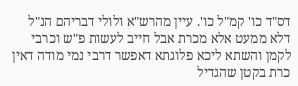דס"ד כו' קמ"ל כו'. עיין מהרש"א ולולי דבריהם הנ"ל דלא ממעט אלא מכרת אבל חייב לעשות פ"ש וכרבי לקמן והשתא ליכא פלוגתא דאפשר דרבי נמי מודה דאין כרת בקטן שהגדיל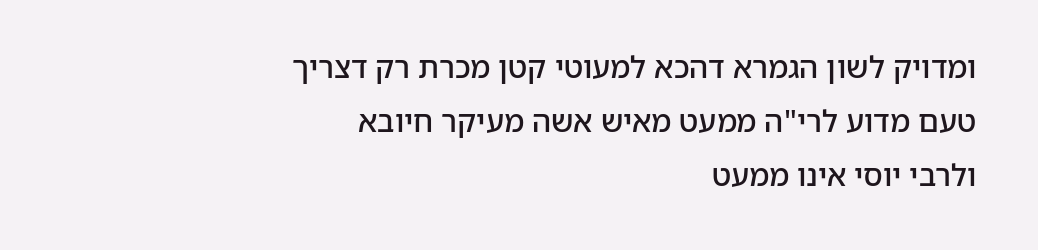ומדויק לשון הגמרא דהכא למעוטי קטן מכרת רק דצריך טעם מדוע לרי"ה ממעט מאיש אשה מעיקר חיובא ולרבי יוסי אינו ממעט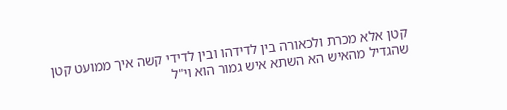קטן אלא מכרת ולכאורה בין לדידהו ובין לדידי קשה איך ממועט קטן שהגדיל מהאיש הא השתא איש גמור הוא וי"ל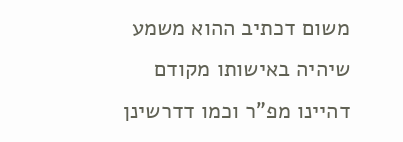משום דכתיב ההוא משמע שיהיה באישותו מקודם דהיינו מפ"ר וכמו דדרשינן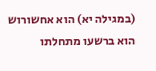(במגילה יא) הוא אחשורוש הוא ברשעו מתחלתו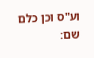וע"ס וכן כלם שם: